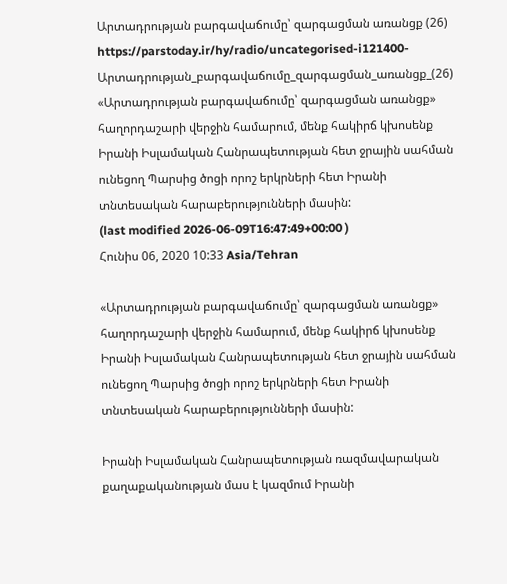Արտադրության բարգավաճումը՝ զարգացման առանցք (26)
https://parstoday.ir/hy/radio/uncategorised-i121400-Արտադրության_բարգավաճումը_զարգացման_առանցք_(26)
«Արտադրության բարգավաճումը՝ զարգացման առանցք» հաղորդաշարի վերջին համարում, մենք հակիրճ կխոսենք Իրանի Իսլամական Հանրապետության հետ ջրային սահման ունեցող Պարսից ծոցի որոշ երկրների հետ Իրանի տնտեսական հարաբերությունների մասին:
(last modified 2026-06-09T16:47:49+00:00 )
Հունիս 06, 2020 10:33 Asia/Tehran

«Արտադրության բարգավաճումը՝ զարգացման առանցք» հաղորդաշարի վերջին համարում, մենք հակիրճ կխոսենք Իրանի Իսլամական Հանրապետության հետ ջրային սահման ունեցող Պարսից ծոցի որոշ երկրների հետ Իրանի տնտեսական հարաբերությունների մասին:

Իրանի Իսլամական Հանրապետության ռազմավարական քաղաքականության մաս է կազմում Իրանի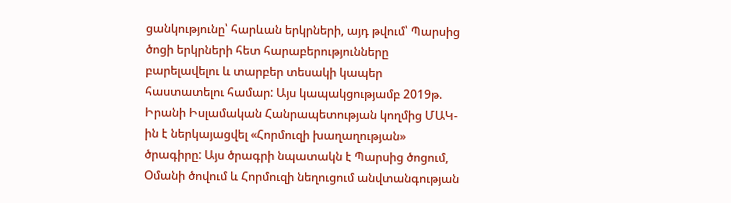ցանկությունը՝ հարևան երկրների, այդ թվում՝ Պարսից ծոցի երկրների հետ հարաբերությունները բարելավելու և տարբեր տեսակի կապեր հաստատելու համար: Այս կապակցությամբ 2019թ. Իրանի Իսլամական Հանրապետության կողմից ՄԱԿ-ին է ներկայացվել «Հորմուզի խաղաղության» ծրագիրը: Այս ծրագրի նպատակն է Պարսից ծոցում, Օմանի ծովում և Հորմուզի նեղուցում անվտանգության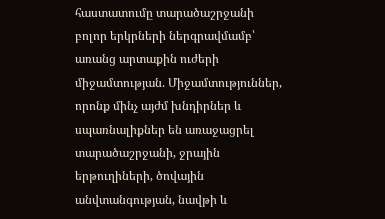հաստատումը տարածաշրջանի բոլոր երկրների ներգրավմամբ՝ առանց արտաքին ուժերի միջամտության. Միջամտություններ, որոնք մինչ այժմ խնդիրներ և սպառնալիքներ են առաջացրել տարածաշրջանի, ջրային երթուղիների, ծովային անվտանգության, նավթի և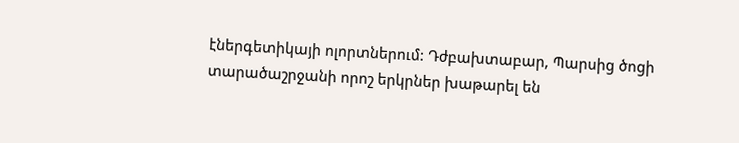էներգետիկայի ոլորտներում: Դժբախտաբար, Պարսից ծոցի տարածաշրջանի որոշ երկրներ խաթարել են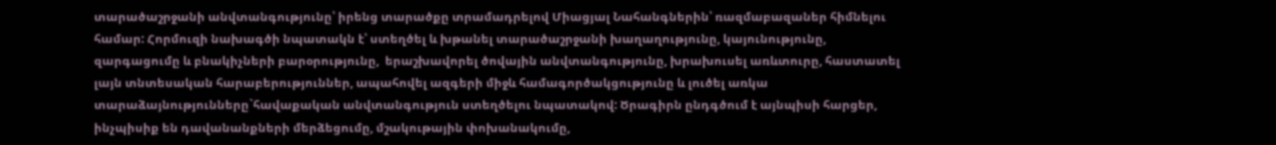տարածաշրջանի անվտանգությունը՝ իրենց տարածքը տրամադրելով Միացյալ Նահանգներին՝ ռազմաբազաներ հիմնելու համար: Հորմուզի նախագծի նպատակն է՝ ստեղծել և խթանել տարածաշրջանի խաղաղությունը, կայունությունը, զարգացումը և բնակիչների բարօրությունը,  երաշխավորել ծովային անվտանգությունը, խրախուսել առևտուրը, հաստատել լայն տնտեսական հարաբերություններ, ապահովել ազգերի միջև համագործակցությունը և լուծել առկա տարաձայնությունները`հավաքական անվտանգություն ստեղծելու նպատակով: Ծրագիրն ընդգծում է այնպիսի հարցեր, ինչպիսիք են դավանանքների մերձեցումը, մշակութային փոխանակումը,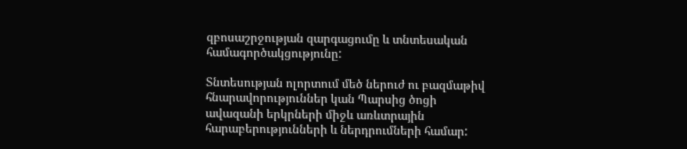զբոսաշրջության զարգացումը և տնտեսական համագործակցությունը:

Տնտեսության ոլորտում մեծ ներուժ ու բազմաթիվ հնարավորություններ կան Պարսից ծոցի ավազանի երկրների միջև առևտրային հարաբերությունների և ներդրումների համար: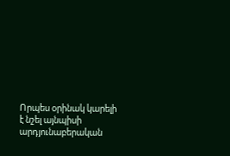Որպես օրինակ կարելի է նշել այնպիսի արդյունաբերական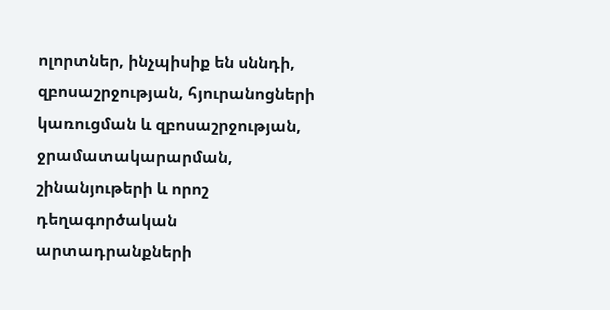ոլորտներ, ինչպիսիք են սննդի, զբոսաշրջության, հյուրանոցների կառուցման և զբոսաշրջության, ջրամատակարարման, շինանյութերի և որոշ դեղագործական արտադրանքների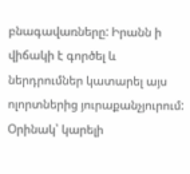բնագավառները: Իրանն ի վիճակի է գործել և ներդրումներ կատարել այս ոլորտներից յուրաքանչյուրում: Օրինակ՝ կարելի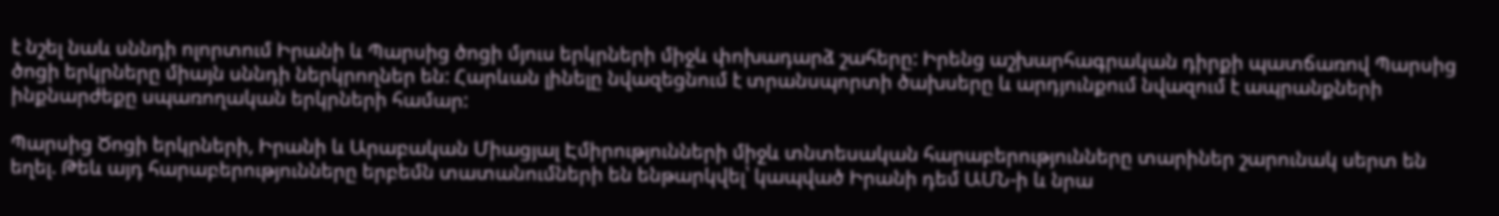է նշել նաև սննդի ոլորտում Իրանի և Պարսից ծոցի մյուս երկրների միջև փոխադարձ շահերը: Իրենց աշխարհագրական դիրքի պատճառով Պարսից ծոցի երկրները միայն սննդի ներկրողներ են: Հարևան լինելը նվազեցնում է տրանսպորտի ծախսերը և արդյունքում նվազում է ապրանքների ինքնարժեքը սպառողական երկրների համար:

Պարսից Ծոցի երկրների, Իրանի և Արաբական Միացյալ Էմիրությունների միջև տնտեսական հարաբերությունները տարիներ շարունակ սերտ են եղել. Թեև այդ հարաբերությունները երբեմն տատանումների են ենթարկվել՝ կապված Իրանի դեմ ԱՄՆ-ի և նրա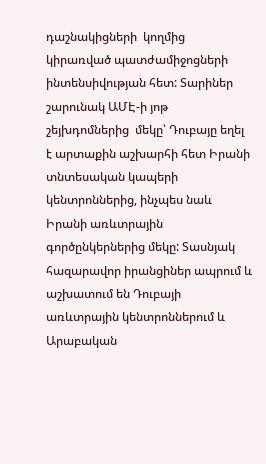դաշնակիցների  կողմից կիրառված պատժամիջոցների ինտենսիվության հետ: Տարիներ շարունակ ԱՄԷ-ի յոթ շեյխդոմներից  մեկը՝ Դուբայը եղել է արտաքին աշխարհի հետ Իրանի տնտեսական կապերի կենտրոններից, ինչպես նաև Իրանի առևտրային գործընկերներից մեկը: Տասնյակ հազարավոր իրանցիներ ապրում և աշխատում են Դուբայի առևտրային կենտրոններում և Արաբական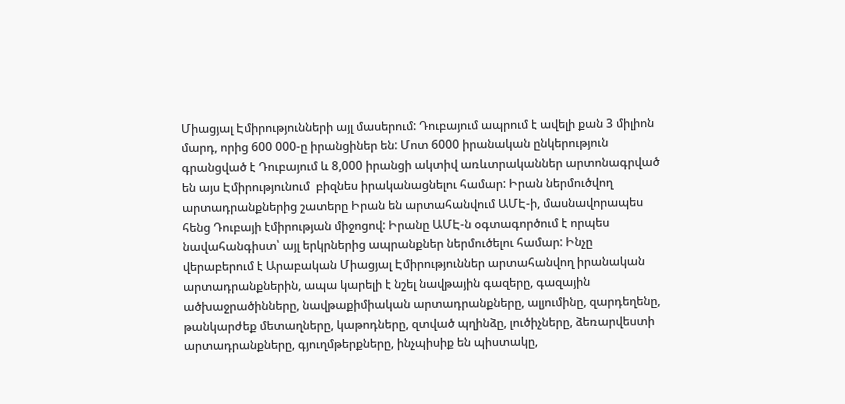Միացյալ Էմիրությունների այլ մասերում: Դուբայում ապրում է ավելի քան 3 միլիոն մարդ, որից 600 000-ը իրանցիներ են: Մոտ 6000 իրանական ընկերություն գրանցված է Դուբայում և 8,000 իրանցի ակտիվ առևտրականներ արտոնագրված են այս Էմիրությունում  բիզնես իրականացնելու համար: Իրան ներմուծվող արտադրանքներից շատերը Իրան են արտահանվում ԱՄԷ-ի, մասնավորապես հենց Դուբայի էմիրության միջոցով: Իրանը ԱՄԷ-ն օգտագործում է որպես նավահանգիստ՝ այլ երկրներից ապրանքներ ներմուծելու համար: Ինչը վերաբերում է Արաբական Միացյալ Էմիրություններ արտահանվող իրանական արտադրանքներին, ապա կարելի է նշել նավթային գազերը, գազային ածխաջրածինները, նավթաքիմիական արտադրանքները, ալյումինը, զարդեղենը, թանկարժեք մետաղները, կաթոդները, զտված պղինձը, լուծիչները, ձեռարվեստի արտադրանքները, գյուղմթերքները, ինչպիսիք են պիստակը,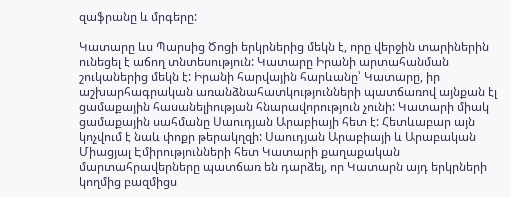զաֆրանը և մրգերը:

Կատարը ևս Պարսից Ծոցի երկրներից մեկն է, որը վերջին տարիներին ունեցել է աճող տնտեսություն: Կատարը Իրանի արտահանման շուկաներից մեկն է: Իրանի հարվային հարևանը՝ Կատարը, իր աշխարհագրական առանձնահատկությունների պատճառով այնքան էլ  ցամաքային հասանելիության հնարավորություն չունի: Կատարի միակ ցամաքային սահմանը Սաուդյան Արաբիայի հետ է: Հետևաբար այն կոչվում է նաև փոքր թերակղզի: Սաուդյան Արաբիայի և Արաբական Միացյալ Էմիրությունների հետ Կատարի քաղաքական մարտահրավերները պատճառ են դարձել, որ Կատարն այդ երկրների կողմից բազմիցս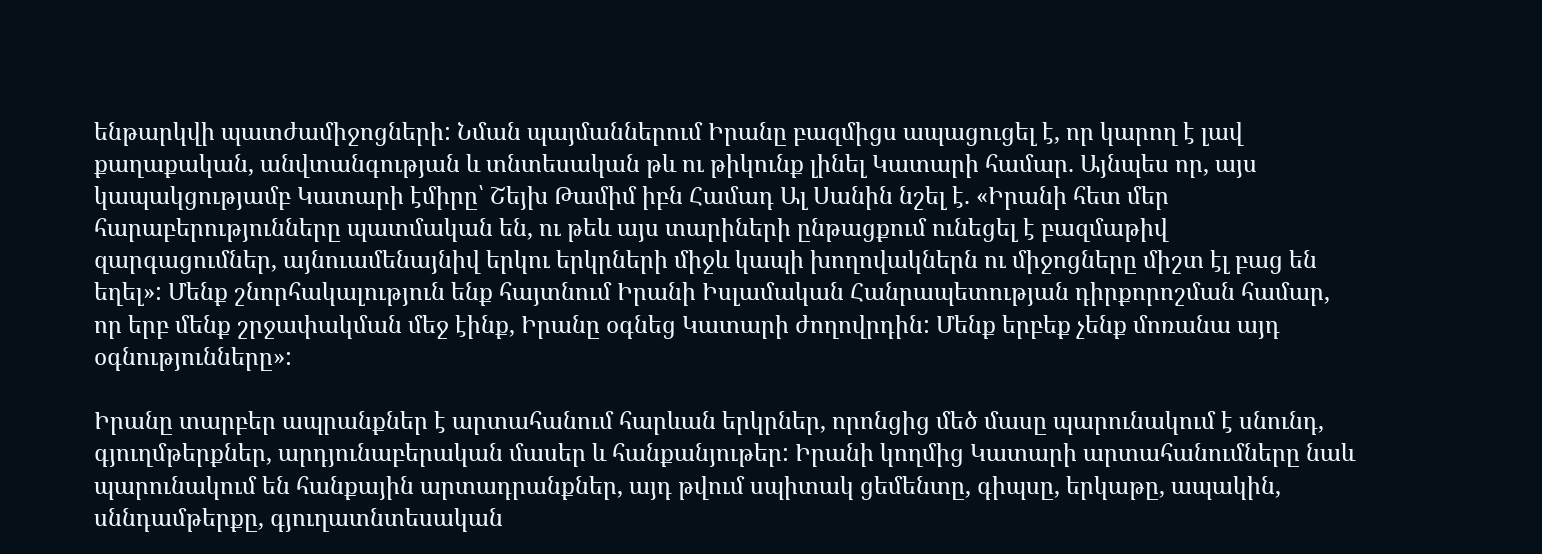ենթարկվի պատժամիջոցների: Նման պայմաններում Իրանը բազմիցս ապացուցել է, որ կարող է լավ քաղաքական, անվտանգության և տնտեսական թև ու թիկունք լինել Կատարի համար. Այնպես որ, այս կապակցությամբ Կատարի էմիրը՝ Շեյխ Թամիմ իբն Համադ Ալ Սանին նշել է. «Իրանի հետ մեր հարաբերությունները պատմական են, ու թեև այս տարիների ընթացքում ունեցել է բազմաթիվ զարգացումներ, այնուամենայնիվ երկու երկրների միջև կապի խողովակներն ու միջոցները միշտ էլ բաց են եղել»: Մենք շնորհակալություն ենք հայտնում Իրանի Իսլամական Հանրապետության դիրքորոշման համար, որ երբ մենք շրջափակման մեջ էինք, Իրանը օգնեց Կատարի ժողովրդին: Մենք երբեք չենք մոռանա այդ օգնությունները»:

Իրանը տարբեր ապրանքներ է արտահանում հարևան երկրներ, որոնցից մեծ մասը պարունակում է սնունդ, գյուղմթերքներ, արդյունաբերական մասեր և հանքանյութեր: Իրանի կողմից Կատարի արտահանումները նաև պարունակում են հանքային արտադրանքներ, այդ թվում սպիտակ ցեմենտը, գիպսը, երկաթը, ապակին, սննդամթերքը, գյուղատնտեսական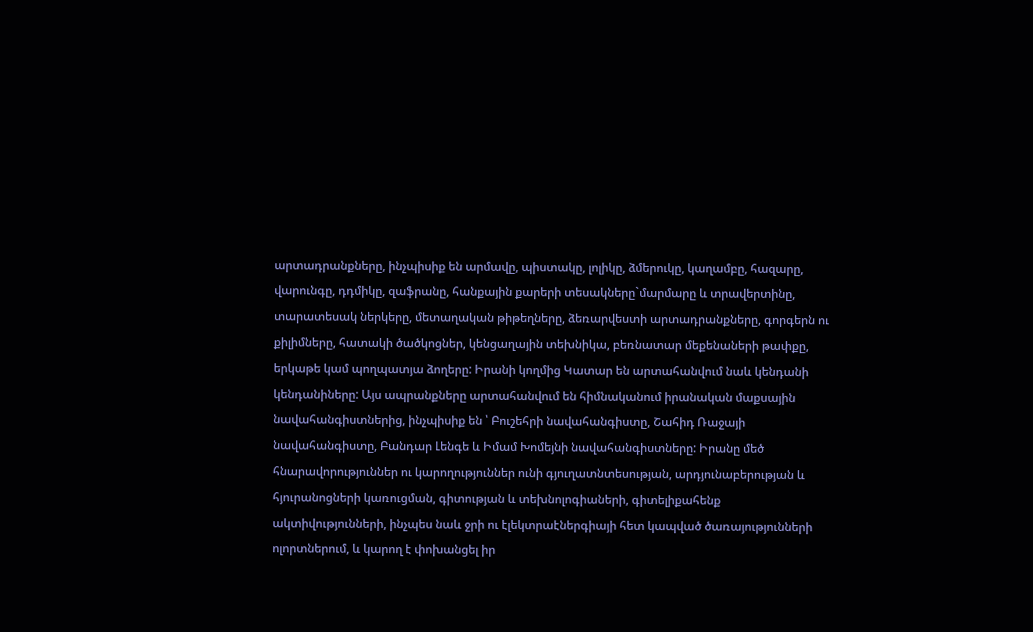արտադրանքները, ինչպիսիք են արմավը, պիստակը, լոլիկը, ձմերուկը, կաղամբը, հազարը, վարունգը, դդմիկը, զաֆրանը, հանքային քարերի տեսակները`մարմարը և տրավերտինը, տարատեսակ ներկերը, մետաղական թիթեղները, ձեռարվեստի արտադրանքները, գորգերն ու քիլիմները, հատակի ծածկոցներ, կենցաղային տեխնիկա, բեռնատար մեքենաների թափքը, երկաթե կամ պողպատյա ձողերը: Իրանի կողմից Կատար են արտահանվում նաև կենդանի կենդանիները: Այս ապրանքները արտահանվում են հիմնականում իրանական մաքսային նավահանգիստներից, ինչպիսիք են ՝ Բուշեհրի նավահանգիստը, Շահիդ Ռաջայի նավահանգիստը, Բանդար Լենգե և Իմամ Խոմեյնի նավահանգիստները: Իրանը մեծ հնարավորություններ ու կարողություններ ունի գյուղատնտեսության, արդյունաբերության և հյուրանոցների կառուցման, գիտության և տեխնոլոգիաների, գիտելիքահենք ակտիվությունների, ինչպես նաև ջրի ու էլեկտրաէներգիայի հետ կապված ծառայությունների ոլորտներում, և կարող է փոխանցել իր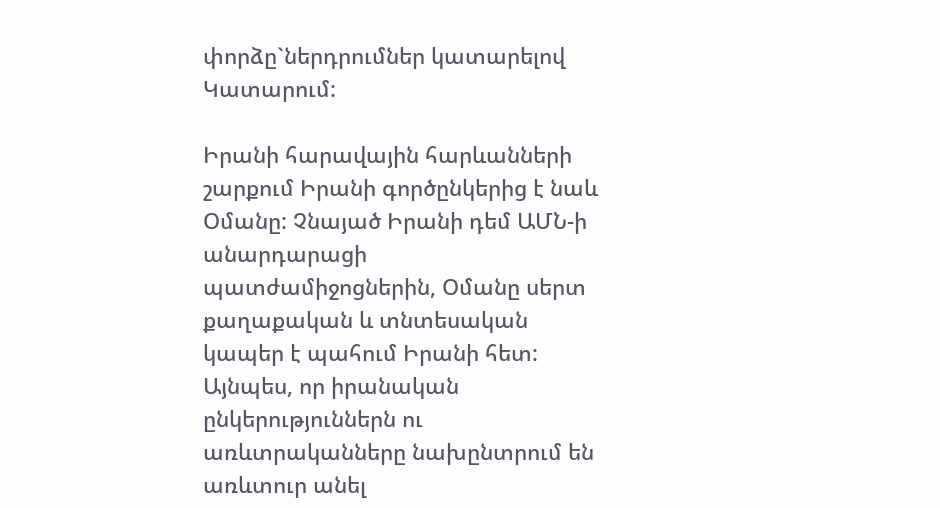փորձը`ներդրումներ կատարելով Կատարում:

Իրանի հարավային հարևանների շարքում Իրանի գործընկերից է նաև Օմանը: Չնայած Իրանի դեմ ԱՄՆ-ի անարդարացի պատժամիջոցներին, Օմանը սերտ քաղաքական և տնտեսական կապեր է պահում Իրանի հետ: Այնպես, որ իրանական ընկերություններն ու առևտրականները նախընտրում են առևտուր անել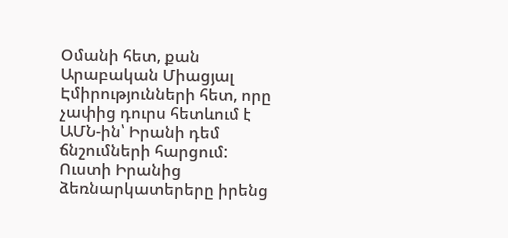Օմանի հետ, քան Արաբական Միացյալ Էմիրությունների հետ, որը չափից դուրս հետևում է ԱՄՆ-ին՝ Իրանի դեմ ճնշումների հարցում:  Ուստի Իրանից ձեռնարկատերերը իրենց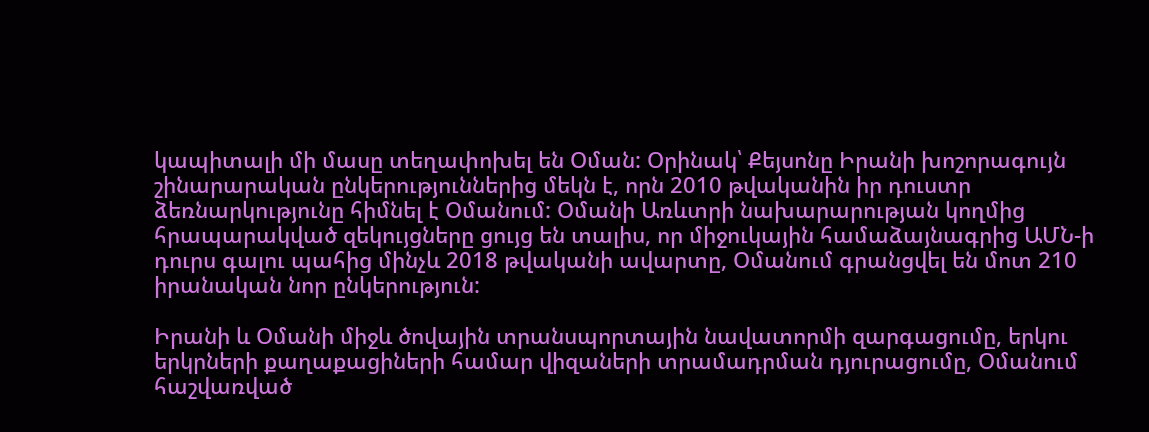կապիտալի մի մասը տեղափոխել են Օման: Օրինակ՝ Քեյսոնը Իրանի խոշորագույն շինարարական ընկերություններից մեկն է, որն 2010 թվականին իր դուստր ձեռնարկությունը հիմնել է Օմանում: Օմանի Առևտրի նախարարության կողմից հրապարակված զեկույցները ցույց են տալիս, որ միջուկային համաձայնագրից ԱՄՆ-ի դուրս գալու պահից մինչև 2018 թվականի ավարտը, Օմանում գրանցվել են մոտ 210 իրանական նոր ընկերություն:

Իրանի և Օմանի միջև ծովային տրանսպորտային նավատորմի զարգացումը, երկու երկրների քաղաքացիների համար վիզաների տրամադրման դյուրացումը, Օմանում հաշվառված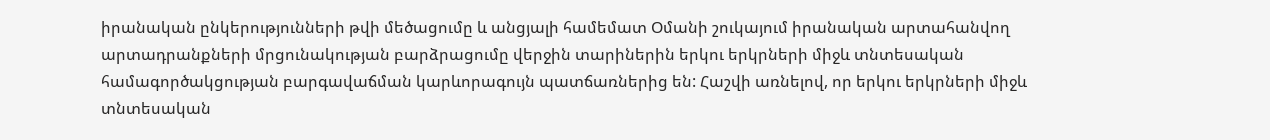իրանական ընկերությունների թվի մեծացումը և անցյալի համեմատ Օմանի շուկայում իրանական արտահանվող արտադրանքների մրցունակության բարձրացումը վերջին տարիներին երկու երկրների միջև տնտեսական համագործակցության բարգավաճման կարևորագույն պատճառներից են: Հաշվի առնելով, որ երկու երկրների միջև տնտեսական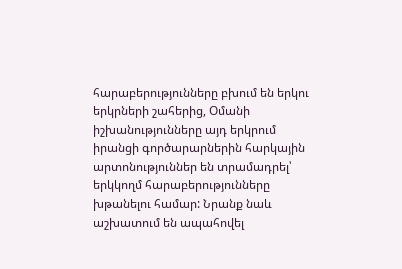հարաբերությունները բխում են երկու երկրների շահերից, Օմանի իշխանությունները այդ երկրում իրանցի գործարարներին հարկային արտոնություններ են տրամադրել՝ երկկողմ հարաբերությունները խթանելու համար: Նրանք նաև աշխատում են ապահովել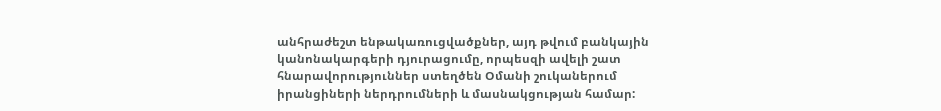անհրաժեշտ ենթակառուցվածքներ, այդ թվում բանկային կանոնակարգերի դյուրացումը, որպեսզի ավելի շատ հնարավորություններ ստեղծեն Օմանի շուկաներում իրանցիների ներդրումների և մասնակցության համար: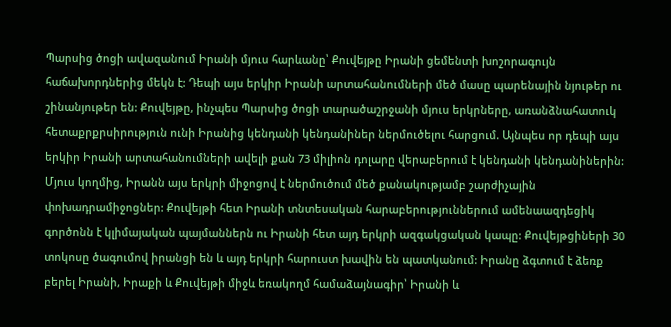Պարսից ծոցի ավազանում Իրանի մյուս հարևանը՝ Քուվեյթը Իրանի ցեմենտի խոշորագույն հաճախորդներից մեկն է: Դեպի այս երկիր Իրանի արտահանումների մեծ մասը պարենային նյութեր ու շինանյութեր են: Քուվեյթը, ինչպես Պարսից ծոցի տարածաշրջանի մյուս երկրները, առանձնահատուկ հետաքրքրսիրություն ունի Իրանից կենդանի կենդանիներ ներմուծելու հարցում. Այնպես որ դեպի այս երկիր Իրանի արտահանումների ավելի քան 73 միլիոն դոլարը վերաբերում է կենդանի կենդանիներին: Մյուս կողմից, Իրանն այս երկրի միջոցով է ներմուծում մեծ քանակությամբ շարժիչային փոխադրամիջոցներ: Քուվեյթի հետ Իրանի տնտեսական հարաբերություններում ամենաազդեցիկ գործոնն է կլիմայական պայմաններն ու Իրանի հետ այդ երկրի ազգակցական կապը: Քուվեյթցիների 30 տոկոսը ծագումով իրանցի են և այդ երկրի հարուստ խավին են պատկանում: Իրանը ձգտում է ձեռք բերել Իրանի, Իրաքի և Քուվեյթի միջև եռակողմ համաձայնագիր՝ Իրանի և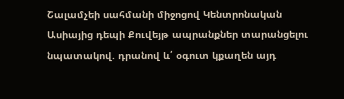Շալամչեի սահմանի միջոցով Կենտրոնական Ասիայից դեպի Քուվեյթ ապրանքներ տարանցելու նպատակով. դրանով և՛ օգուտ կքաղեն այդ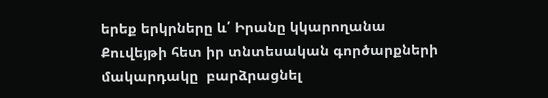երեք երկրները և՛ Իրանը կկարողանա Քուվեյթի հետ իր տնտեսական գործարքների մակարդակը  բարձրացնել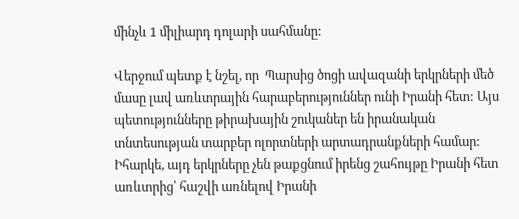մինչև 1 միլիարդ դոլարի սահմանը:

Վերջում պետք է նշել, որ  Պարսից ծոցի ավազանի երկրների մեծ մասը լավ առևտրային հարաբերություններ ունի Իրանի հետ: Այս պետությունները թիրախային շուկաներ են իրանական տնտեսության տարբեր ոլորտների արտադրանքների համար: Իհարկե, այդ երկրները չեն թաքցնում իրենց շահույթը Իրանի հետ առևտրից՝ հաշվի առնելով Իրանի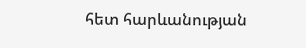հետ հարևանության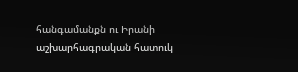հանգամանքն ու Իրանի աշխարհագրական հատուկ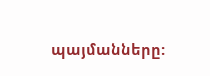պայմանները: